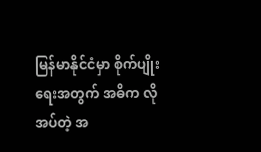မြန်မာနိုင်ငံမှာ စိုက်ပျိုးရေးအတွက် အဓိက လိုအပ်တဲ့ အ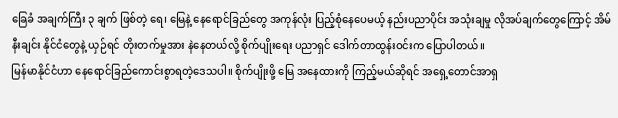ခြေခံ အချက်ကြီး ၃ ချက် ဖြစ်တဲ့ ရေ၊ မြေနဲ့ နေရောင်ခြည်တွေ အကုန်လုံး ပြည့်စုံနေပေမယ့် နည်းပညာပိုင်း အသုံးချမှု လိုအပ်ချက်တွေကြောင့် အိမ်နီးချင်း နိုင်ငံတွေနဲ့ ယှဉ်ရင် တိုးတက်မှုအား နဲနေတယ်လို့ စိုက်ပျိုးရေး ပညာရှင် ဒေါက်တာထွန်းဝင်းက ပြောပါတယ်။
မြန်မာနိုင်ငံဟာ နေရောင်ခြည်ကောင်းစွာရတဲ့ဒေသပါ။ စိုက်ပျိုးဖို့ မြေ အနေထားကို ကြည့်မယ်ဆိုရင် အရှေ့တောင်အာရှ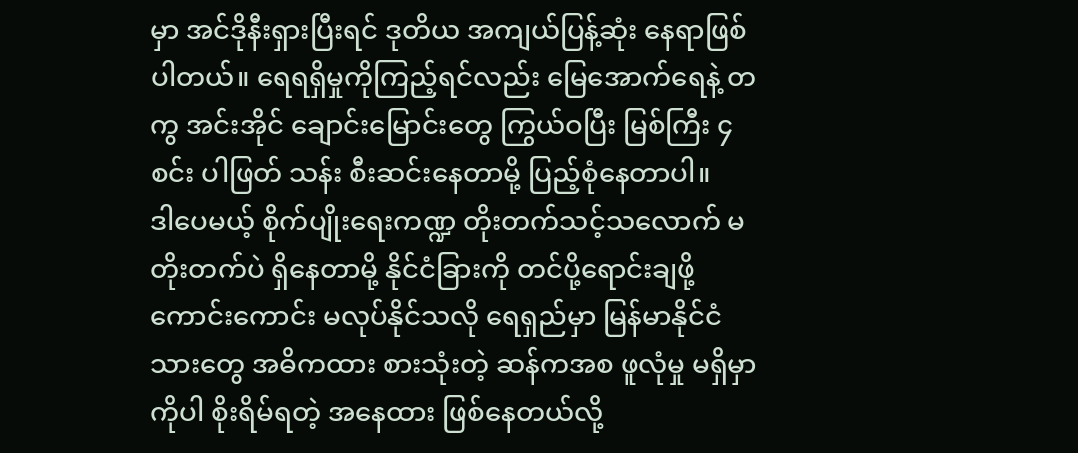မှာ အင်ဒိုနီးရှားပြီးရင် ဒုတိယ အကျယ်ပြန့်ဆုံး နေရာဖြစ်ပါတယ်။ ရေရရှိမှုကိုကြည့်ရင်လည်း မြေအောက်ရေနဲ့ တကွ အင်းအိုင် ချောင်းမြောင်းတွေ ကြွယ်ဝပြီး မြစ်ကြီး ၄ စင်း ပါဖြတ် သန်း စီးဆင်းနေတာမို့ ပြည့်စုံနေတာပါ။
ဒါပေမယ့် စိုက်ပျိုးရေးကဏ္ဍ တိုးတက်သင့်သလောက် မတိုးတက်ပဲ ရှိနေတာမို့ နိုင်ငံခြားကို တင်ပို့ရောင်းချဖို့ ကောင်းကောင်း မလုပ်နိုင်သလို ရေရှည်မှာ မြန်မာနိုင်ငံသားတွေ အဓိကထား စားသုံးတဲ့ ဆန်ကအစ ဖူလုံမှု မရှိမှာကိုပါ စိုးရိမ်ရတဲ့ အနေထား ဖြစ်နေတယ်လို့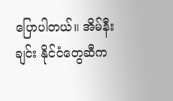ပြောပါတယ်။ အိမ်နီးချင်း နိုင်ငံတွေဆီက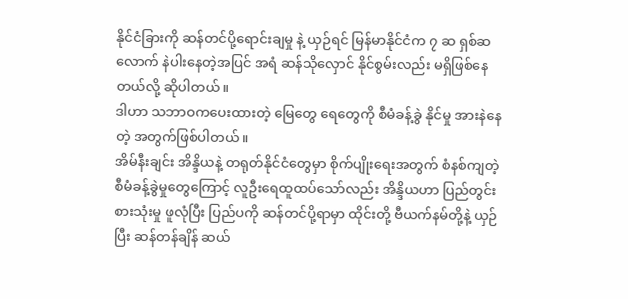နိုင်ငံခြားကို ဆန်တင်ပို့ရောင်းချမှု နဲ့ ယှဉ်ရင် မြန်မာနိုင်ငံက ၇ ဆ ရှစ်ဆလောက် နဲပါးနေတဲ့အပြင် အရံ ဆန်သိုလှောင် နိုင်စွမ်းလည်း မရှိဖြစ်နေတယ်လို့ ဆိုပါတယ်။
ဒါဟာ သဘာဝကပေးထားတဲ့ မြေတွေ ရေတွေကို စီမံခန့်ခွဲ နိုင်မှု အားနဲနေတဲ့ အတွက်ဖြစ်ပါတယ်။
အိမ်နီးချင်း အိန္ဒိယနဲ့ တရုတ်နိုင်ငံတွေမှာ စိုက်ပျိုးရေးအတွက် စံနစ်ကျတဲ့ စီမံခန့်ခွဲမှုတွေကြောင့် လူဦးရေထူထပ်သော်လည်း အိန္ဒိယဟာ ပြည်တွင်းစားသုံးမှု ဖူလုံပြီး ပြည်ပကို ဆန်တင်ပို့ရာမှာ ထိုင်းတို့ ဗီယက်နမ်တို့နဲ့ ယှဉ်ပြီး ဆန်တန်ချိန် ဆယ်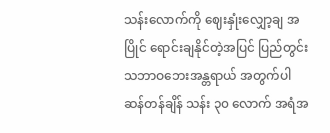သန်းလောက်ကို ဈေးနှုံးလျှော့ချ အပြိုင် ရောင်းချနိုင်တဲ့အပြင် ပြည်တွင်း သဘာဝဘေးအန္တရာယ် အတွက်ပါ ဆန်တန်ချိန် သန်း ၃၀ လောက် အရံအ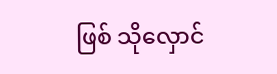ဖြစ် သိုလှောင်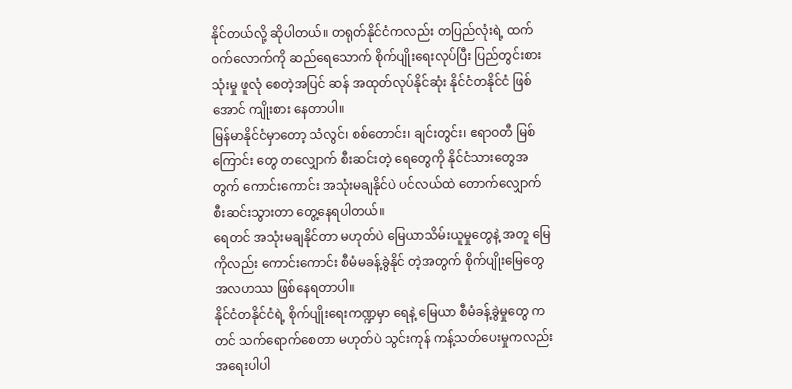နိုင်တယ်လို့ ဆိုပါတယ်။ တရုတ်နိုင်ငံကလည်း တပြည်လုံးရဲ့ ထက်ဝက်လောက်ကို ဆည်ရေသောက် စိုက်ပျိုးရေးလုပ်ပြီး ပြည်တွင်းစားသုံးမှု ဖူလုံ စေတဲ့အပြင် ဆန် အထုတ်လုပ်နိုင်ဆုံး နိုင်ငံတနိုင်ငံ ဖြစ်အောင် ကျိုးစား နေတာပါ။
မြန်မာနိုင်ငံမှာတော့ သံလွင်၊ စစ်တောင်း၊ ချင်းတွင်း၊ ဧရာဝတီ မြစ်ကြောင်း တွေ တလျှောက် စီးဆင်းတဲ့ ရေတွေကို နိုင်ငံသားတွေအတွက် ကောင်းကောင်း အသုံးမချနိုင်ပဲ ပင်လယ်ထဲ တောက်လျှောက်စီးဆင်းသွားတာ တွေ့နေရပါတယ်။
ရေတင် အသုံးမချနိုင်တာ မဟုတ်ပဲ မြေယာသိမ်းယူမှုတွေနဲ့ အတူ မြေကိုလည်း ကောင်းကောင်း စီမံမခန့်ခွဲနိုင် တဲ့အတွက် စိုက်ပျိုးမြေတွေ အလဟဿ ဖြစ်နေရတာပါ။
နိုင်ငံတနိုင်ငံရဲ့ စိုက်ပျိုးရေးကဏ္ဍမှာ ရေနဲ့ မြေယာ စီမံခန့်ခွဲမှုတွေ ကတင် သက်ရောက်စေတာ မဟုတ်ပဲ သွင်းကုန် ကန့်သတ်ပေးမှုကလည်း အရေးပါပါ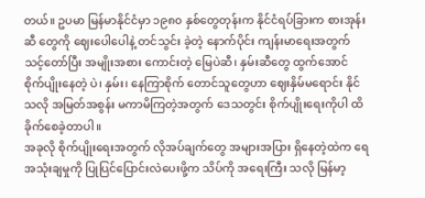တယ်။ ဥပမာ မြန်မာနိုင်ငံမှာ ၁၉၈၀ နှစ်တွေတုန်းက နိုင်ငံရပ်ခြားက စားအုန်းဆီ တွေကို ဈေးပေါပေါနဲ့ တင်သွင်း ခဲ့တဲ့ နောက်ပိုင်း ကျန်းမာရေးအတွက် သင့်တော်ပြီး အမျိုးအစား ကောင်းတဲ့ မြေပဲဆီ၊ နှမ်းဆီတွေ ထွက်အောင် စိုက်ပျိုးနေတဲ့ ပဲ၊ နှမ်း၊ နေကြာစိုက် တောင်သူတွေဟာ ဈေးနှိမ်မရောင်း နိုင်သလို အမြတ်အစွန်း မကာမိကြတဲ့အတွက် ဒေသတွင်း စိုက်ပျိုးရေးကိုပါ ထိခိုက်စေခဲ့တာပါ။
အခုလို စိုက်ပျိုးရေးအတွက် လိုအပ်ချက်တွေ အများအပြား ရှိနေတဲ့ထဲက ရေ အသုံးချမှုကို ပြုပြင်ပြောင်းလဲပေးဖို့က သိပ်ကို အရေးကြီး သလို မြန်မာ့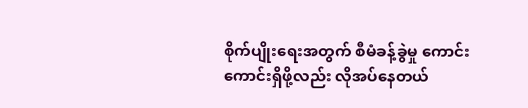စိုက်ပျိုးရေးအတွက် စီမံခန့်ခွဲမှု ကောင်းကောင်းရှိဖို့လည်း လိုအပ်နေတယ်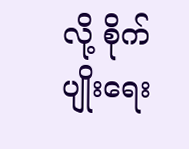လို့ စိုက်ပျိုးရေး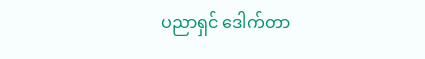ပညာရှင် ဒေါက်တာ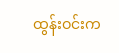ထွန်းဝင်းက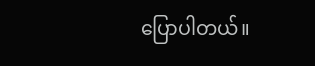ပြောပါတယ်။